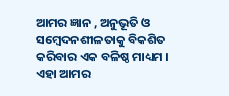ଆମର ଜ୍ଞାନ , ଅନୁଭୂତି ଓ ସମ୍ବେଦନଶୀଳତାକୁ ବିକଶିତ କରିବାର ଏକ ବଳିଷ୍ଠ ମାଧ୍ୟମ । ଏହା ଆମର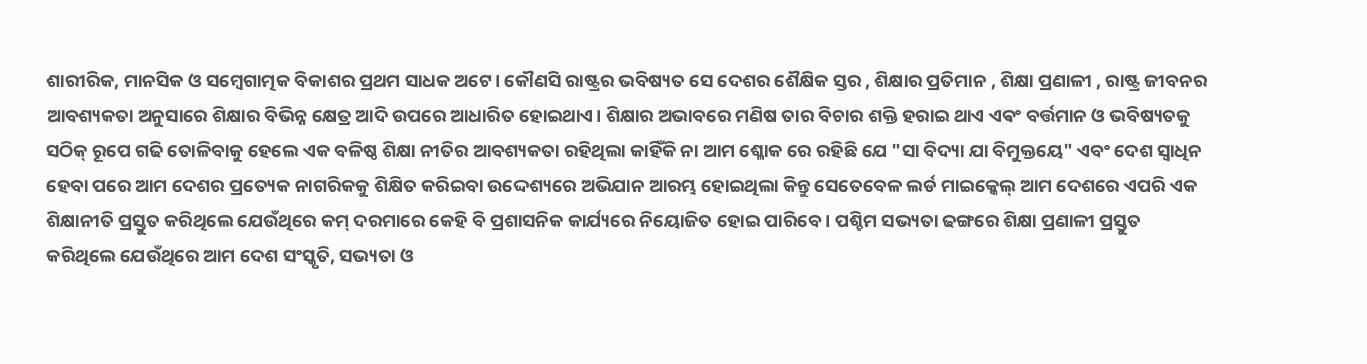ଶାରୀରିକ, ମାନସିକ ଓ ସମ୍ବେଗାତ୍ମକ ବିକାଶର ପ୍ରଥମ ସାଧକ ଅଟେ। କୌଣସି ରାଷ୍ଟ୍ରର ଭବିଷ୍ୟତ ସେ ଦେଶର ଶୈକ୍ଷିକ ସ୍ତର , ଶିକ୍ଷାର ପ୍ରତିମାନ , ଶିକ୍ଷା ପ୍ରଣାଳୀ , ରାଷ୍ଟ୍ର ଜୀବନର ଆବଶ୍ୟକତା ଅନୁସାରେ ଶିକ୍ଷାର ବିଭିନ୍ନ କ୍ଷେତ୍ର ଆଦି ଉପରେ ଆଧାରିତ ହୋଇଥାଏ। ଶିକ୍ଷାର ଅଭାବରେ ମଣିଷ ତାର ବିଚାର ଶକ୍ତି ହରାଇ ଥାଏ ଏଵଂ ବର୍ତ୍ତମାନ ଓ ଭବିଷ୍ୟତକୁ ସଠିକ୍ ରୂପେ ଗଢି ତୋଳିବାକୁ ହେଲେ ଏକ ବଳିଷ୍ଠ ଶିକ୍ଷା ନୀତିର ଆବଶ୍ୟକତା ରହିଥିଲା କାହିଁକି ନା ଆମ ଶ୍ଳୋକ ରେ ରହିଛି ଯେ "ସା ବିଦ୍ୟା ଯା ବିମୁକ୍ତୟେ" ଏବଂ ଦେଶ ସ୍ବାଧିନ ହେବା ପରେ ଆମ ଦେଶର ପ୍ରତ୍ୟେକ ନାଗରିକକୁ ଶିକ୍ଷିତ କରିଇବା ଉଦ୍ଦେଶ୍ୟରେ ଅଭିଯାନ ଆରମ୍ଭ ହୋଇଥିଲା କିନ୍ତୁ ସେତେବେଳ ଲର୍ଡ ମାଇକ୍କେଲ୍ ଆମ ଦେଶରେ ଏପରି ଏକ ଶିକ୍ଷାନୀତି ପ୍ରସ୍ତୁତ କରିଥିଲେ ଯେଉଁଥିରେ କମ୍ ଦରମାରେ କେହି ବି ପ୍ରଶାସନିକ କାର୍ଯ୍ୟରେ ନିୟୋଜିତ ହୋଇ ପାରିବେ । ପଶ୍ଚିମ ସଭ୍ୟତା ଢଙ୍ଗରେ ଶିକ୍ଷା ପ୍ରଣାଳୀ ପ୍ରସ୍ତୁତ କରିଥିଲେ ଯେଉଁଥିରେ ଆମ ଦେଶ ସଂସ୍କୃତି, ସଭ୍ୟତା ଓ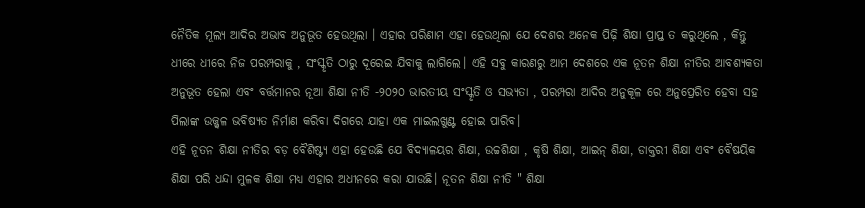ନୈତିକ ମୂଲ୍ୟ ଆଦିର ଅଭାବ ଅନୁଭୂତ ହେଉଥିଲା । ଏହାର ପରିଣାମ ଏହା ହେଉଥିଲା ଯେ ଦେଶର ଅନେକ ପିଢ଼ି ଶିକ୍ଷା ପ୍ରାପ୍ତ ତ କରୁଥିଲେ , କିନ୍ତୁ ଧୀରେ ଧୀରେ ନିଜ ପରମ୍ପରାକୁ , ସଂସ୍କୃତି ଠାରୁ ଦୂରେଇ ଯିବାକୁ ଲାଗିଲେ। ଏହି ସବୁ କାରଣରୁ ଆମ ଦେଶରେ ଏକ ନୂତନ ଶିକ୍ଷା ନୀତିର ଆବଶ୍ୟକତା ଅନୁଭୂତ ହେଲା ଏବଂ ବର୍ତ୍ତମାନର ନୂଆ ଶିକ୍ଷା ନୀତି -୨୦୨୦ ଭାରତୀୟ ସଂସ୍କୃତି ଓ ସଭ୍ୟତା , ପରମ୍ପରା ଆଦିର ଅନୁକୂଳ ରେ ଅନୁପ୍ରେରିତ ହେବା ସହ ପିଲାଙ୍କ ଉଜ୍ଜ୍ୱଳ ଭବିଷ୍ୟତ ନିର୍ମାଣ କରିବା ଦିଗରେ ଯାହା ଏକ ମାଇଲଖୁଣ୍ଟ ହୋଇ ପାରିବ।
ଏହି ନୂତନ ଶିକ୍ଷା ନୀତିର ବଡ଼ ବୈଶିଷ୍ଟ୍ୟ ଏହା ହେଉଛି ଯେ ବିଦ୍ୟାଳୟର ଶିକ୍ଷା, ଉଚ୍ଚଶିକ୍ଷା , କୃଷି ଶିକ୍ଷା, ଆଇନ୍ ଶିକ୍ଷା, ଡାକ୍ତରୀ ଶିକ୍ଷା ଏବଂ ବୈଷୟିକ ଶିକ୍ଷା ପରି ଧନ୍ଦା ମୁଳକ ଶିକ୍ଷା ମଧ୍ୟ ଏହାର ଅଧୀନରେ କରା ଯାଉଛି। ନୂତନ ଶିକ୍ଷା ନୀତି " ଶିକ୍ଷା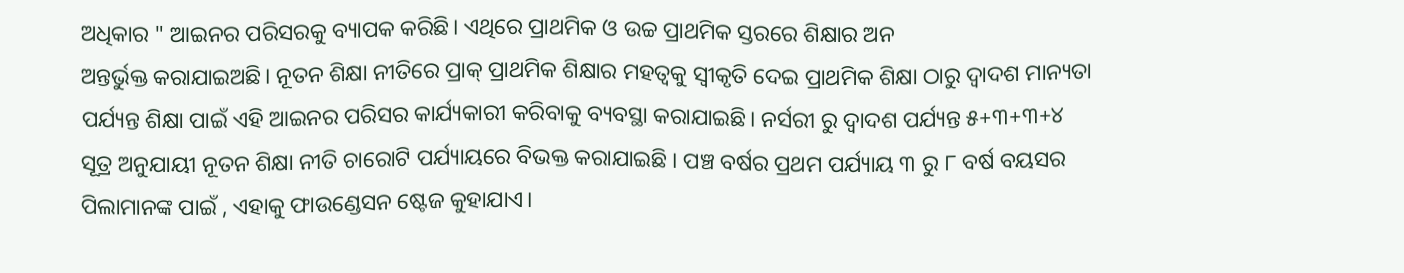ଅଧିକାର " ଆଇନର ପରିସରକୁ ବ୍ୟାପକ କରିଛି। ଏଥିରେ ପ୍ରାଥମିକ ଓ ଉଚ୍ଚ ପ୍ରାଥମିକ ସ୍ତରରେ ଶିକ୍ଷାର ଅନ
ଅନ୍ତର୍ଭୁକ୍ତ କରାଯାଇଅଛି। ନୂତନ ଶିକ୍ଷା ନୀତିରେ ପ୍ରାକ୍ ପ୍ରାଥମିକ ଶିକ୍ଷାର ମହତ୍ୱକୁ ସ୍ଵୀକୃତି ଦେଇ ପ୍ରାଥମିକ ଶିକ୍ଷା ଠାରୁ ଦ୍ବାଦଶ ମାନ୍ୟତା ପର୍ଯ୍ୟନ୍ତ ଶିକ୍ଷା ପାଇଁ ଏହି ଆଇନର ପରିସର କାର୍ଯ୍ୟକାରୀ କରିବାକୁ ବ୍ୟବସ୍ଥା କରାଯାଇଛି। ନର୍ସରୀ ରୁ ଦ୍ଵାଦଶ ପର୍ଯ୍ୟନ୍ତ ୫+୩+୩+୪ ସୂତ୍ର ଅନୁଯାୟୀ ନୂତନ ଶିକ୍ଷା ନୀତି ଚାରୋଟି ପର୍ଯ୍ୟାୟରେ ବିଭକ୍ତ କରାଯାଇଛି । ପଞ୍ଚ ବର୍ଷର ପ୍ରଥମ ପର୍ଯ୍ୟାୟ ୩ ରୁ ୮ ବର୍ଷ ବୟସର ପିଲାମାନଙ୍କ ପାଇଁ , ଏହାକୁ ଫାଉଣ୍ଡେସନ ଷ୍ଟେଜ କୁହାଯାଏ।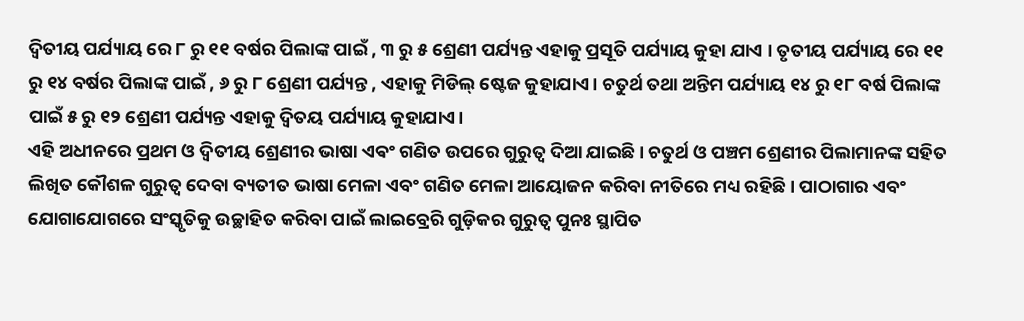ଦ୍ଵିତୀୟ ପର୍ଯ୍ୟାୟ ରେ ୮ ରୁ ୧୧ ବର୍ଷର ପିଲାଙ୍କ ପାଇଁ , ୩ ରୁ ୫ ଶ୍ରେଣୀ ପର୍ଯ୍ୟନ୍ତ ଏହାକୁ ପ୍ରସୂତି ପର୍ଯ୍ୟାୟ କୁହା ଯାଏ । ତୃତୀୟ ପର୍ଯ୍ୟାୟ ରେ ୧୧ ରୁ ୧୪ ବର୍ଷର ପିଲାଙ୍କ ପାଇଁ , ୬ ରୁ ୮ ଶ୍ରେଣୀ ପର୍ଯ୍ୟନ୍ତ , ଏହାକୁ ମିଡିଲ୍ ଷ୍ଟେଜ କୁହାଯାଏ। ଚତୁର୍ଥ ତଥା ଅନ୍ତିମ ପର୍ଯ୍ୟାୟ ୧୪ ରୁ ୧୮ ବର୍ଷ ପିଲାଙ୍କ ପାଇଁ ୫ ରୁ ୧୨ ଶ୍ରେଣୀ ପର୍ଯ୍ୟନ୍ତ ଏହାକୁ ଦ୍ଵିତୟ ପର୍ଯ୍ୟାୟ କୁହାଯାଏ।
ଏହି ଅଧୀନରେ ପ୍ରଥମ ଓ ଦ୍ବିତୀୟ ଶ୍ରେଣୀର ଭାଷା ଏଵଂ ଗଣିତ ଉପରେ ଗୁରୁତ୍ୱ ଦିଆ ଯାଇଛି। ଚତୁର୍ଥ ଓ ପଞ୍ଚମ ଶ୍ରେଣୀର ପିଲାମାନଙ୍କ ସହିତ ଲିଖିତ କୌଶଳ ଗୁରୁତ୍ୱ ଦେବା ବ୍ୟତୀତ ଭାଷା ମେଳା ଏବଂ ଗଣିତ ମେଳା ଆୟୋଜନ କରିବା ନୀତିରେ ମଧ୍ୟ ରହିଛି। ପାଠାଗାର ଏବଂ ଯୋଗାଯୋଗରେ ସଂସ୍କୃତିକୁ ଉଚ୍ଛାହିତ କରିବା ପାଇଁ ଲାଇବ୍ରେରି ଗୁଡ଼ିକର ଗୁରୁତ୍ବ ପୁନଃ ସ୍ଥାପିତ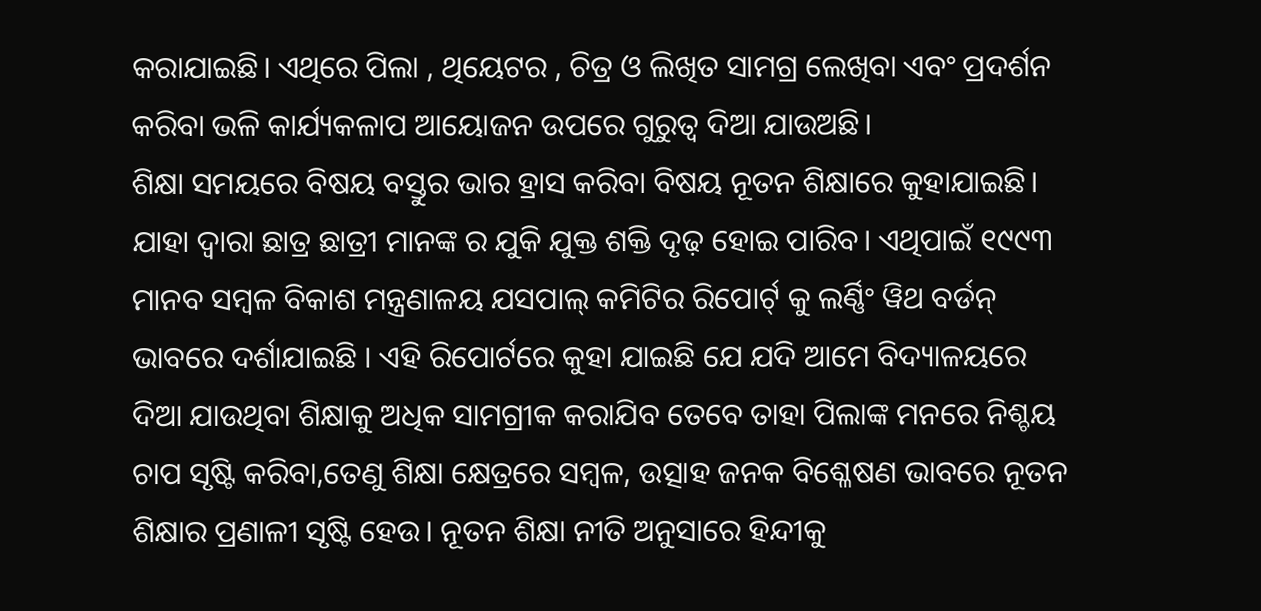କରାଯାଇଛି। ଏଥିରେ ପିଲା , ଥିୟେଟର , ଚିତ୍ର ଓ ଲିଖିତ ସାମଗ୍ର ଲେଖିବା ଏବଂ ପ୍ରଦର୍ଶନ କରିବା ଭଳି କାର୍ଯ୍ୟକଳାପ ଆୟୋଜନ ଉପରେ ଗୁରୁତ୍ୱ ଦିଆ ଯାଉଅଛି।
ଶିକ୍ଷା ସମୟରେ ବିଷୟ ବସ୍ତୁର ଭାର ହ୍ରାସ କରିବା ବିଷୟ ନୂତନ ଶିକ୍ଷାରେ କୁହାଯାଇଛି। ଯାହା ଦ୍ଵାରା ଛାତ୍ର ଛାତ୍ରୀ ମାନଙ୍କ ର ଯୁକି ଯୁକ୍ତ ଶକ୍ତି ଦୃଢ଼ ହୋଇ ପାରିବ। ଏଥିପାଇଁ ୧୯୯୩ ମାନବ ସମ୍ବଳ ବିକାଶ ମନ୍ତ୍ରଣାଳୟ ଯସପାଲ୍ କମିଟିର ରିପୋର୍ଟ୍ କୁ ଲର୍ଣ୍ଣିଂ ୱିଥ ବର୍ଡନ୍ ଭାବରେ ଦର୍ଶାଯାଇଛି । ଏହି ରିପୋର୍ଟରେ କୁହା ଯାଇଛି ଯେ ଯଦି ଆମେ ବିଦ୍ୟାଳୟରେ ଦିଆ ଯାଉଥିବା ଶିକ୍ଷାକୁ ଅଧିକ ସାମଗ୍ରୀକ କରାଯିବ ତେବେ ତାହା ପିଲାଙ୍କ ମନରେ ନିଶ୍ଚୟ ଚାପ ସୃଷ୍ଟି କରିବା,ତେଣୁ ଶିକ୍ଷା କ୍ଷେତ୍ରରେ ସମ୍ବଳ, ଉତ୍ସାହ ଜନକ ବିଶ୍ଳେଷଣ ଭାବରେ ନୂତନ ଶିକ୍ଷାର ପ୍ରଣାଳୀ ସୃଷ୍ଟି ହେଉ। ନୂତନ ଶିକ୍ଷା ନୀତି ଅନୁସାରେ ହିନ୍ଦୀକୁ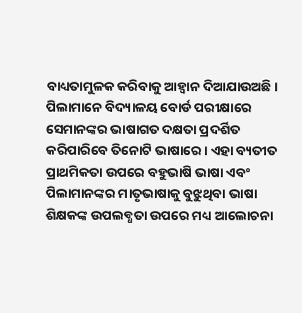ବାଧ୍ୟତାମୁଳକ କରିବାକୁ ଆହ୍ବାନ ଦିଆଯାଉଅଛି। ପିଲାମାନେ ବିଦ୍ୟାଳୟ ବୋର୍ଡ ପରୀକ୍ଷାରେ ସେମାନଙ୍କର ଭାଷାଗତ ଦକ୍ଷତା ପ୍ରଦର୍ଶିତ କରିପାରିବେ ତିନୋଟି ଭାଷାରେ। ଏହା ବ୍ୟତୀତ ପ୍ରାଥମିକତା ଉପରେ ବହୁଭାଷି ଭାଷା ଏବଂ ପିଲାମାନଙ୍କର ମାତୃଭାଷାକୁ ବୁଝୁଥିବା ଭାଷା ଶିକ୍ଷକଙ୍କ ଉପଲବ୍ଧତା ଉପରେ ମଧ୍ୟ ଆଲୋଚନା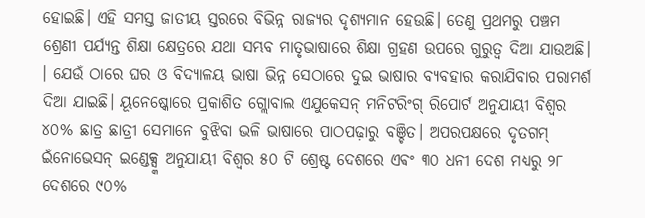ହୋଇଛି। ଏହି ସମସ୍ତ ଜାତୀୟ ସ୍ତରରେ ବିଭିନ୍ନ ରାଜ୍ୟର ଦୃଶ୍ୟମାନ ହେଉଛି। ତେଣୁ ପ୍ରଥମରୁ ପଞ୍ଚମ ଶ୍ରେଣୀ ପର୍ଯ୍ୟନ୍ତ ଶିକ୍ଷା କ୍ଷେତ୍ରରେ ଯଥା ସମ୍ଭବ ମାତୃଭାଷାରେ ଶିକ୍ଷା ଗ୍ରହଣ ଉପରେ ଗୁରୁତ୍ୱ ଦିଆ ଯାଉଅଛି। । ଯେଉଁ ଠାରେ ଘର ଓ ବିଦ୍ୟାଳୟ ଭାଷା ଭିନ୍ନ ସେଠାରେ ଦୁଇ ଭାଷାର ବ୍ୟବହାର କରାଯିବାର ପରାମର୍ଶ ଦିଆ ଯାଇଛି। ୟୂନେଷ୍କୋରେ ପ୍ରକାଶିତ ଗ୍ଲୋବାଲ ଏଯୁକେସନ୍ ମନିଟରିଂଗ୍ ରିପୋର୍ଟ ଅନୁଯାୟୀ ବିଶ୍ଵର ୪୦% ଛାତ୍ର ଛାତ୍ରୀ ସେମାନେ ବୁଝିବା ଭଳି ଭାଷାରେ ପାଠପଢ଼ାରୁ ବଞ୍ଚିତ। ଅପରପକ୍ଷରେ ଦୃତଗମ୍ ଇଁନୋଭେସନ୍ ଇଣ୍ଡେକ୍ସ୍କ ଅନୁଯାୟୀ ବିଶ୍ଵର ୫୦ ଟି ଶ୍ରେଷ୍ଟ ଦେଶରେ ଏଵଂ ୩୦ ଧନୀ ଦେଶ ମଧ୍ୟରୁ ୨୮ ଦେଶରେ ୯୦%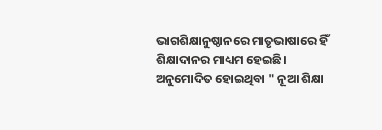ଭାଗଶିକ୍ଷାନୁଷ୍ଠାନରେ ମାତୃଭାଷାରେ ହିଁ ଶିକ୍ଷାଦାନର ମାଧ୍ୟମ ହେଇଛି।
ଅନୁମୋଦିତ ହୋଇଥିବା " ନୂଆ ଶିକ୍ଷା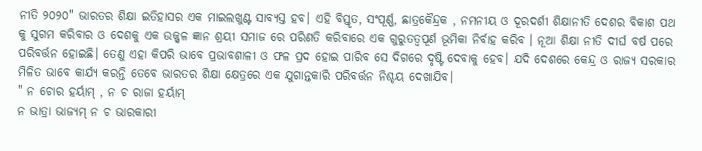ନୀତି ୨୦୨୦" ଭାରତର ଶିକ୍ଷା ଇତିହାସର ଏକ ମାଇଲଖୁଣ୍ଟ ସାବ୍ୟସ୍ତ ହବ। ଏହି ବିସ୍ତୃତ, ସଂପୂର୍ଣ୍ଣ, ଛାତ୍ରକୈନ୍ଦ୍ରକ , ନମନୀୟ ଓ ଦୂରଦର୍ଶୀ ଶିକ୍ଷାନୀତି ଦେଶର ବିକାଶ ପଥ କୁ ସୁଗମ କରିବାର ଓ ଦେଶକୁ ଏକ ଉଜ୍ଜ୍ୱଳ ଜ୍ଞାନ ଶ୍ରୟୀ ସମାଜ ରେ ପରିଣତି କରିବାରେ ଏକ ଗୁରୁତତ୍ୱପୂର୍ଣ ଭୂମିକା ନିର୍ବାହ କରିବ । ନୂଆ ଶିକ୍ଷା ନୀତି ଦୀର୍ଘ ବର୍ଷ ପରେ ପରିବର୍ତ୍ତନ ହୋଇଛି। ତେଣୁ ଏହା କିପରି ଭାବେ ପ୍ରଭାବଶାଳୀ ଓ ଫଳ ପ୍ରଦ ହୋଇ ପାରିବ ସେ ଦିଗରେ ଦୃଷ୍ଟି ଦେବାକୁ ହେବ। ଯଦି ଦେଶରେ କେନ୍ଦ୍ର ଓ ରାଜ୍ୟ ସରକାର ମିଳିତ ଭାବେ କାର୍ଯ୍ୟ କରନ୍ତି ତେବେ ଭାରତର ଶିକ୍ଷା କ୍ଷେତ୍ରରେ ଏକ ଯୁଗାନ୍ତକାରି ପରିବର୍ତ୍ତନ ନିଶ୍ଚୟ ଦେଖାଯିବ।
" ନ ଚୋର ହର୍ୟାମ୍ , ନ ଚ ରାଜା ହର୍ୟାମ୍
ନ ଭାତ୍ରା ଭାଜ୍ୟମ୍ ନ ଚ ଭାରକାରୀ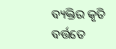ବ୍ୟକ୍ତିର କୃତି ବର୍ତ୍ତତେ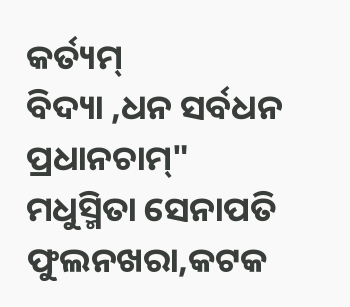କର୍ତ୍ୟମ୍
ବିଦ୍ୟା ,ଧନ ସର୍ବଧନ ପ୍ରଧାନଚାମ୍"
ମଧୁସ୍ମିତା ସେନାପତି
ଫୁଲନଖରା,କଟକ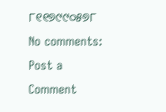୮୧୧୭୯୯୦୫୭୮
No comments:
Post a Comment